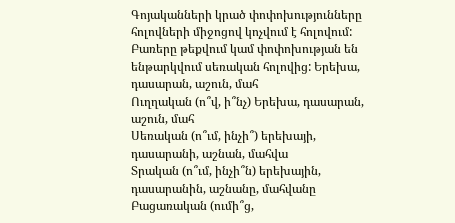Գոյականների կրած փոփոխությունները հոլովների միջոցով կոչվում է հոլովում: Բառերը թեքվում կամ փոփոխության են ենթարկվում սեռական հոլովից: Երեխա, դասարան, աշուն, մահ
Ուղղական (ո՞վ, ի՞նչ) Երեխա, դասարան, աշուն, մահ
Սեռական (ո՞ւմ, ինչի՞) երեխայի, դասարանի, աշնան, մահվա
Տրական (ո՞ւմ, ինչի՞ն) երեխային, դասարանին, աշնանը, մահվանը
Բացառական (ումի՞ց,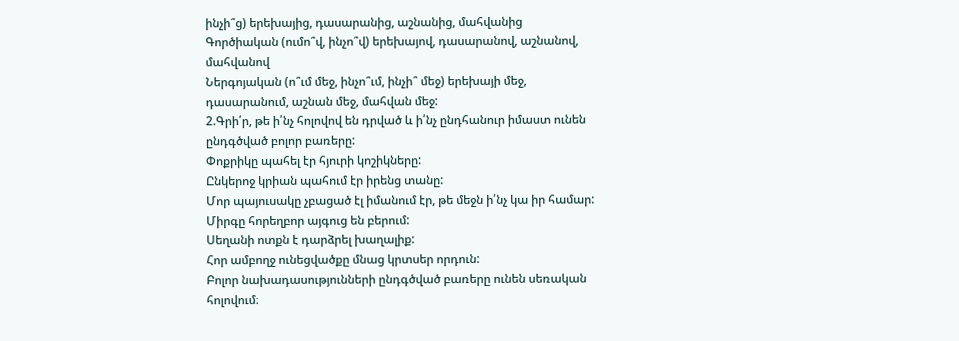ինչի՞ց) երեխայից, դասարանից, աշնանից, մահվանից
Գործիական (ումո՞վ, ինչո՞վ) երեխայով, դասարանով, աշնանով, մահվանով
Ներգոյական (ո՞ւմ մեջ, ինչո՞ւմ, ինչի՞ մեջ) երեխայի մեջ, դասարանում, աշնան մեջ, մահվան մեջ:
2.Գրի՛ր, թե ի՛նչ հոլովով են դրված և ի՛նչ ընդհանուր իմաստ ունեն ընդգծված բոլոր բառերը:
Փոքրիկը պահել էր հյուրի կոշիկները:
Ընկերոջ կրիան պահում էր իրենց տանը:
Մոր պայուսակը չբացած էլ իմանում էր, թե մեջն ի՛նչ կա իր համար:
Միրգը հորեղբոր այգուց են բերում:
Սեղանի ոտքն է դարձրել խաղալիք:
Հոր ամբողջ ունեցվածքը մնաց կրտսեր որդուն:
Բոլոր նախադասությունների ընդգծված բառերը ունեն սեռական հոլովում։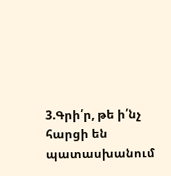3.Գրի՛ր, թե ի՛նչ հարցի են պատասխանում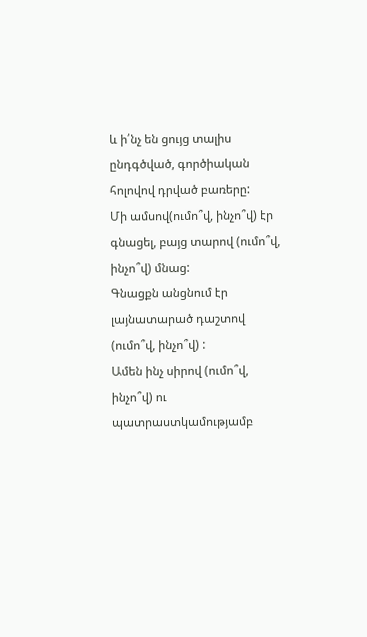և ի՛նչ են ցույց տալիս ընդգծված, գործիական հոլովով դրված բառերը:
Մի ամսով(ումո՞վ, ինչո՞վ) էր գնացել, բայց տարով (ումո՞վ, ինչո՞վ) մնաց:
Գնացքն անցնում էր լայնատարած դաշտով (ումո՞վ, ինչո՞վ) :
Ամեն ինչ սիրով (ումո՞վ, ինչո՞վ) ու պատրաստկամությամբ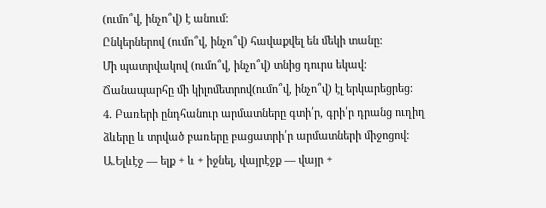(ումո՞վ, ինչո՞վ) է անում:
Ընկերներով (ումո՞վ, ինչո՞վ) հավաքվել են մեկի տանը:
Մի պատրվակով (ումո՞վ, ինչո՞վ) տնից դուրս եկավ:
Ճանապարհը մի կիլոմետրով(ումո՞վ, ինչո՞վ) էլ երկարեցրեց:
4. Բառերի ընդհանուր արմատները գտի՛ր, գրի՛ր դրանց ուղիղ ձևերը և տրված բառերը բացատրի՛ր արմատների միջոցով:
Ա.Ելևէջ — ելք + և + իջնել, վայրէջք — վայր +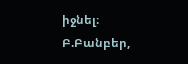իջնել։
Բ.Բանբեր,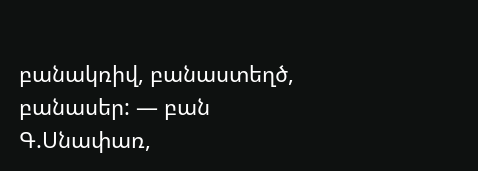բանակռիվ, բանաստեղծ, բանասեր: — բան
Գ.Սնափառ,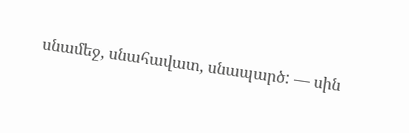սնամեջ, սնահավատ, սնապարծ: — սին